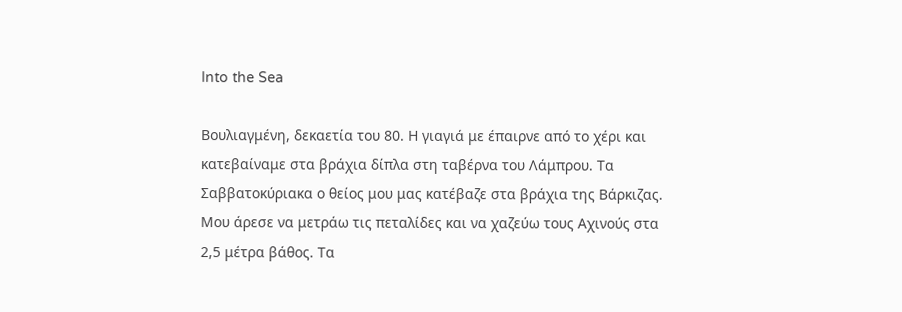Into the Sea

Βουλιαγμένη, δεκαετία του 80. Η γιαγιά με έπαιρνε από το χέρι και κατεβαίναμε στα βράχια δίπλα στη ταβέρνα του Λάμπρου. Τα Σαββατοκύριακα ο θείος μου μας κατέβαζε στα βράχια της Βάρκιζας. Μου άρεσε να μετράω τις πεταλίδες και να χαζεύω τους Αχινούς στα 2,5 μέτρα βάθος. Τα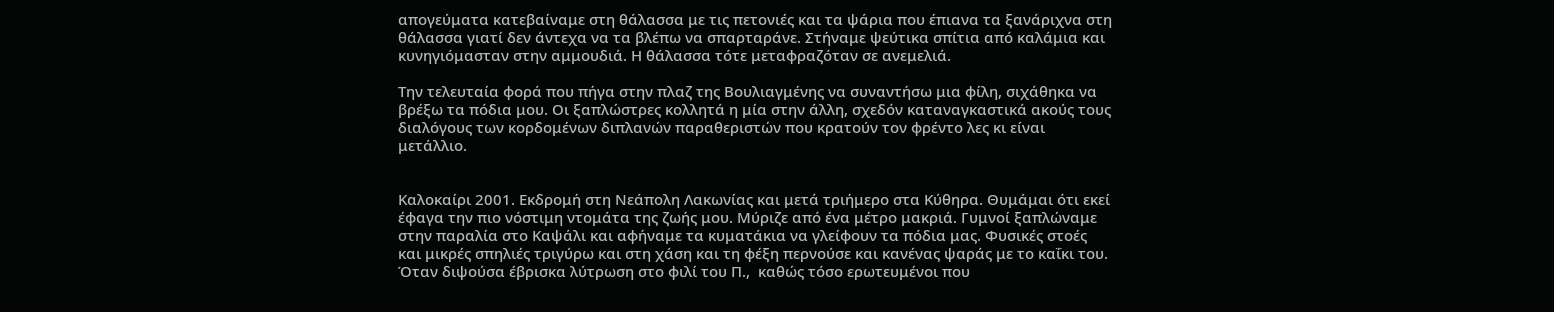απογεύματα κατεβαίναμε στη θάλασσα με τις πετονιές και τα ψάρια που έπιανα τα ξανάριχνα στη θάλασσα γιατί δεν άντεχα να τα βλέπω να σπαρταράνε. Στήναμε ψεύτικα σπίτια από καλάμια και κυνηγιόμασταν στην αμμουδιά. Η θάλασσα τότε μεταφραζόταν σε ανεμελιά.

Την τελευταία φορά που πήγα στην πλαζ της Βουλιαγμένης να συναντήσω μια φίλη, σιχάθηκα να βρέξω τα πόδια μου. Οι ξαπλώστρες κολλητά η μία στην άλλη, σχεδόν καταναγκαστικά ακούς τους διαλόγους των κορδομένων διπλανών παραθεριστών που κρατούν τον φρέντο λες κι είναι μετάλλιο.


Καλοκαίρι 2001. Εκδρομή στη Νεάπολη Λακωνίας και μετά τριήμερο στα Κύθηρα. Θυμάμαι ότι εκεί έφαγα την πιο νόστιμη ντομάτα της ζωής μου. Μύριζε από ένα μέτρο μακριά. Γυμνοί ξαπλώναμε στην παραλία στο Καψάλι και αφήναμε τα κυματάκια να γλείφουν τα πόδια μας. Φυσικές στοές και μικρές σπηλιές τριγύρω και στη χάση και τη φέξη περνούσε και κανένας ψαράς με το καΐκι του. Όταν διψούσα έβρισκα λύτρωση στο φιλί του Π.,  καθώς τόσο ερωτευμένοι που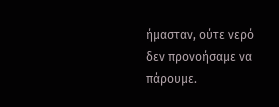ήμασταν, ούτε νερό δεν προνοήσαμε να πάρουμε.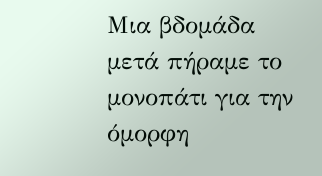Μια βδομάδα μετά πήραμε το μονοπάτι για την όμορφη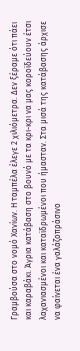Γραμβούσα στο νομό Χανίων. Η ταμπέλα έλεγε 2 χιλιόμετρα. Δεν ξέραμε ότι πάει και καραβάκι. Άγρια κατάβαση στο βουνό με τα κρι-κρι να μας κοροϊδεύουν έτσι λαχανιασμένοι και καταϊδρωμένοι που ήμασταν. Στα μισά της κατάβασης άρχισε να φαίνεται ένα γαλάζοπράσινο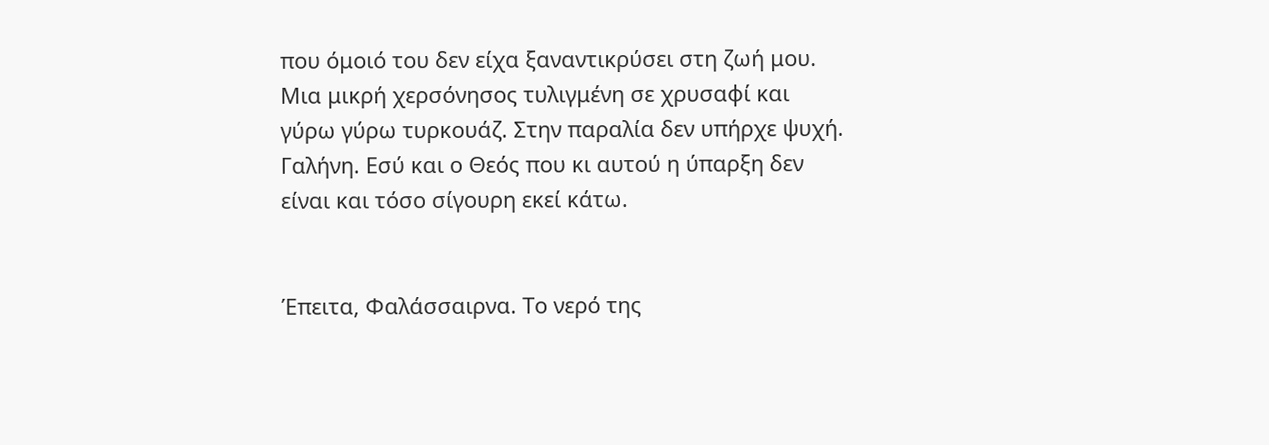που όμοιό του δεν είχα ξαναντικρύσει στη ζωή μου. Μια μικρή χερσόνησος τυλιγμένη σε χρυσαφί και γύρω γύρω τυρκουάζ. Στην παραλία δεν υπήρχε ψυχή. Γαλήνη. Εσύ και ο Θεός που κι αυτού η ύπαρξη δεν είναι και τόσο σίγουρη εκεί κάτω.


Έπειτα, Φαλάσσαιρνα. Το νερό της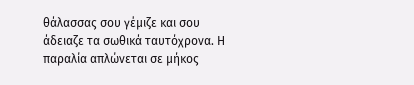θάλασσας σου γέμιζε και σου άδειαζε τα σωθικά ταυτόχρονα. Η παραλία απλώνεται σε μήκος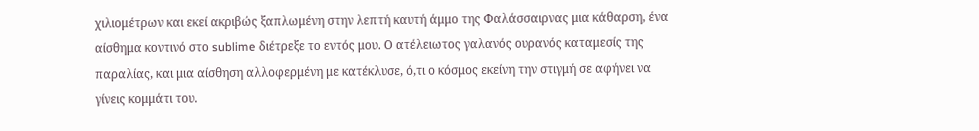χιλιομέτρων και εκεί ακριβώς ξαπλωμένη στην λεπτή καυτή άμμο της Φαλάσσαιρνας μια κάθαρση, ένα αίσθημα κοντινό στο sublime διέτρεξε το εντός μου. Ο ατέλειωτος γαλανός ουρανός καταμεσίς της παραλίας, και μια αίσθηση αλλοφερμένη με κατέκλυσε, ό,τι ο κόσμος εκείνη την στιγμή σε αφήνει να γίνεις κομμάτι του.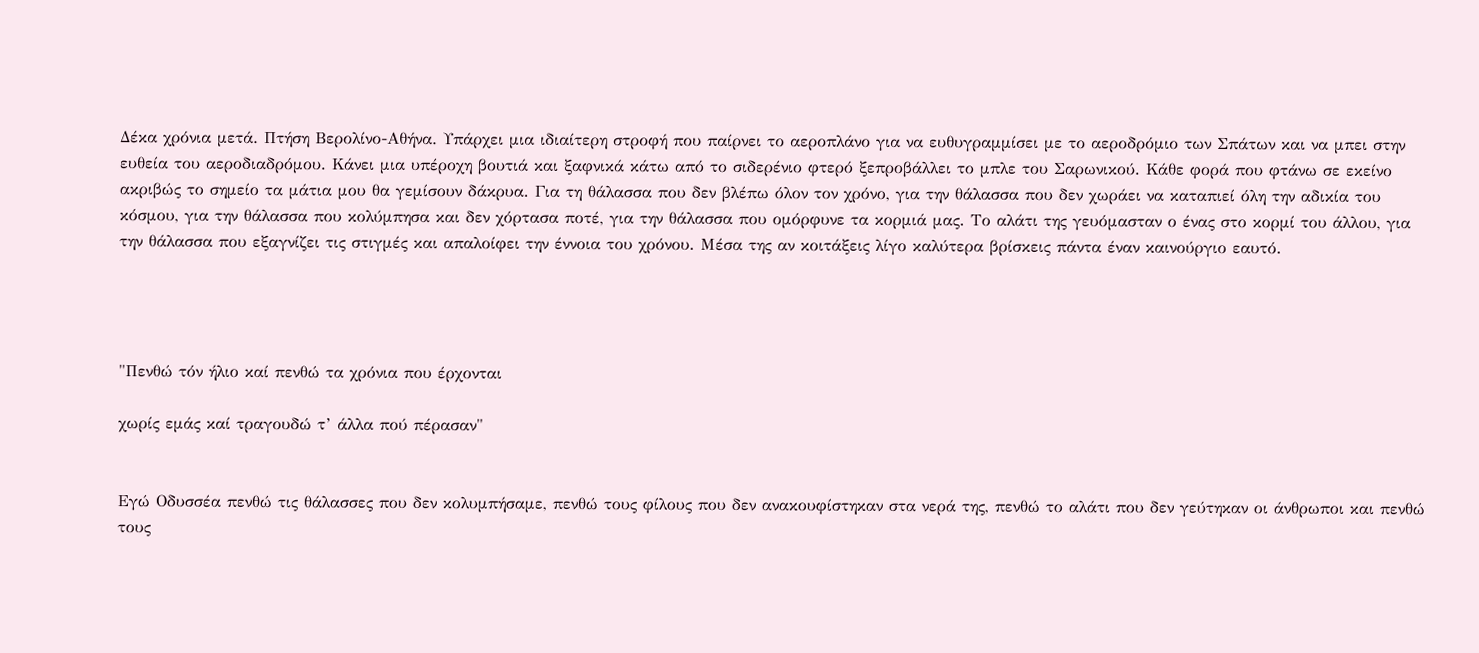Δέκα χρόνια μετά. Πτήση Βερολίνο-Αθήνα. Υπάρχει μια ιδιαίτερη στροφή που παίρνει το αεροπλάνο για να ευθυγραμμίσει με το αεροδρόμιο των Σπάτων και να μπει στην ευθεία του αεροδιαδρόμου. Κάνει μια υπέροχη βουτιά και ξαφνικά κάτω από το σιδερένιο φτερό ξεπροβάλλει το μπλε του Σαρωνικού. Κάθε φορά που φτάνω σε εκείνο ακριβώς το σημείο τα μάτια μου θα γεμίσουν δάκρυα. Για τη θάλασσα που δεν βλέπω όλον τον χρόνο, για την θάλασσα που δεν χωράει να καταπιεί όλη την αδικία του κόσμου, για την θάλασσα που κολύμπησα και δεν χόρτασα ποτέ, για την θάλασσα που ομόρφυνε τα κορμιά μας. Το αλάτι της γευόμασταν ο ένας στο κορμί του άλλου, για την θάλασσα που εξαγνίζει τις στιγμές και απαλοίφει την έννοια του χρόνου. Μέσα της αν κοιτάξεις λίγο καλύτερα βρίσκεις πάντα έναν καινούργιο εαυτό.




"Πενθώ τόν ήλιο καί πενθώ τα χρόνια που έρχονται

χωρίς εμάς καί τραγουδώ τ’ άλλα πού πέρασαν"


Εγώ Οδυσσέα πενθώ τις θάλασσες που δεν κολυμπήσαμε, πενθώ τους φίλους που δεν ανακουφίστηκαν στα νερά της, πενθώ το αλάτι που δεν γεύτηκαν οι άνθρωποι και πενθώ τους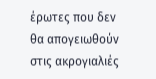έρωτες που δεν θα απογειωθούν στις ακρογιαλιές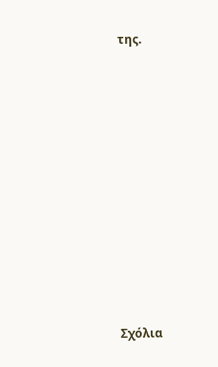της.














Σχόλια